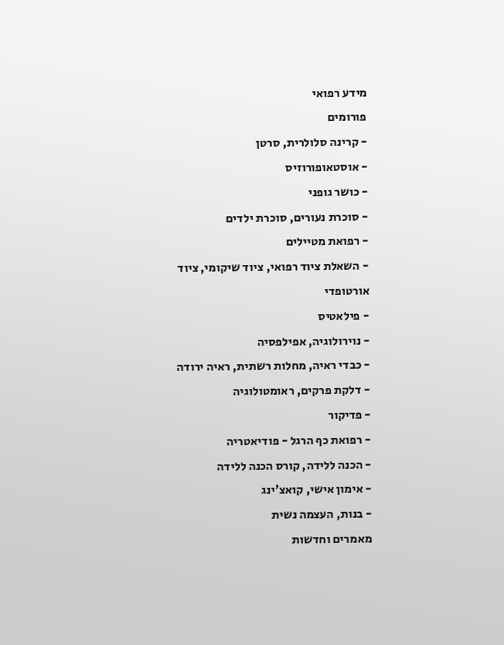מידע רפואי
פורומים
- קרינה סלולרית, סרטן
- אוסטאופורוזיס
- כושר גופני
- סוכרת נעורים, סוכרת ילדים
- רפואת מטיילים
- השאלת ציוד רפואי, ציוד שיקומי, ציוד אורטופדי
- פילאטיס
- נוירולוגיה, אפילפסיה
- כבדי ראיה, מחלות רשתית, ראיה ירודה
- דלקת פרקים, ראומטולוגיה
- פדיקור
- רפואת כף הרגל - פודיאטריה
- הכנה ללידה, קורס הכנה ללידה
- אימון אישי, קואצ'ינג
- בנות, העצמה נשית
מאמרים וחדשות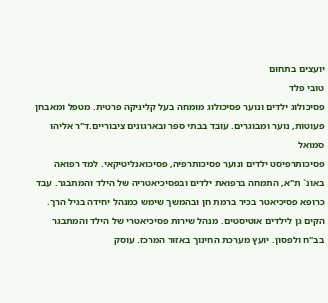יועצים בתחום
טובי פלד
פסיכולוג ילדים ונוער פסיכולוג מומחה בעל קליניקה פרטית. מטפל ומאבחן פעוטות, נוער ומבוגרים. עובד בבתי ספר ובארגונים ציבוריים.ד"ר אליהו סמואל
פסיכותרפיסט ילדים ונוער פסיכותרפיה, פסיכואנליטיקאי. למד רפואה באונ` ת"א, התמחה ברפואת ילדים ובפסיכיאטריה של הילד והמתבגר. עבד כרופא פסיכיאטר בכיר ברמת חן ובהמשך שימש כמנהל יחידה בגיל הרך. הקים גן לילדים אוטיסטים. מנהל שירות פסיכיאטרי של הילד והמתבגר בב"ח ולפסון. יועץ מערכת החינוך באזור המרכז. עוסק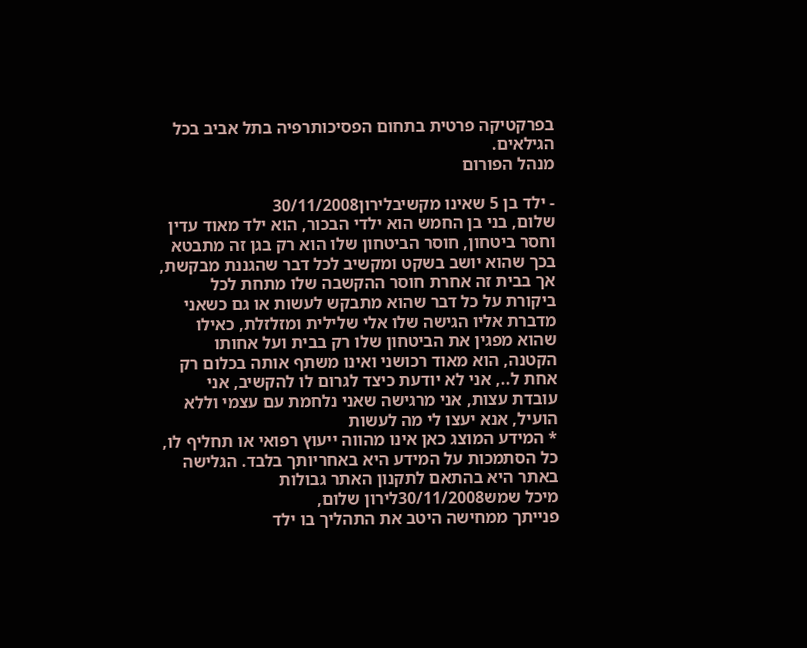בפרקטיקה פרטית בתחום הפסיכותרפיה בתל אביב בכל הגילאים.
מנהל הפורום

- ילד בן 5 שאינו מקשיבלירון30/11/2008
שלום, בני בן החמש הוא ילדי הבכור, הוא ילד מאוד עדין וחסר ביטחון, חוסר הביטחון שלו הוא רק בגן זה מתבטא בכך שהוא יושב בשקט ומקשיב לכל דבר שהגננת מבקשת, אך בבית זה אחרת חוסר ההקשבה שלו מתחת לכל ביקורת על כל דבר שהוא מתבקש לעשות או גם כשאני מדברת אליו הגישה שלו אלי שלילית ומזלזלת, כאילו שהוא מפגין את הביטחון שלו רק בבית ועל אחותו הקטנה, הוא מאוד רכושני ואינו משתף אותה בכלום רק אחת ל.., אני לא יודעת כיצד לגרום לו להקשיב, אני עובדת עצות, אני מרגישה שאני נלחמת עם עצמי וללא הועיל, אנא יעצו לי מה לעשות
* המידע המוצג כאן אינו מהווה ייעוץ רפואי או תחליף לו, כל הסתמכות על המידע היא באחריותך בלבד. הגלישה באתר היא בהתאם לתקנון האתר גבולות
מיכל שמש30/11/2008לירון שלום,
פנייתך ממחישה היטב את התהליך בו ילד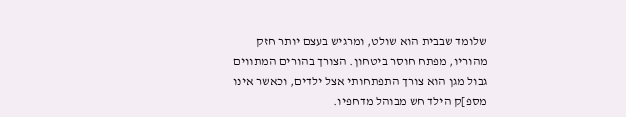שלומד שבבית הוא שולט, ומרגיש בעצם יותר חזק מהוריו, מפתח חוסר ביטחון. הצורך בהורים המתווים גבול מגן הוא צורך התפתחותי אצל ילדים, וכאשר אינו מספ]ק הילד חש מבוהל מדחפיו.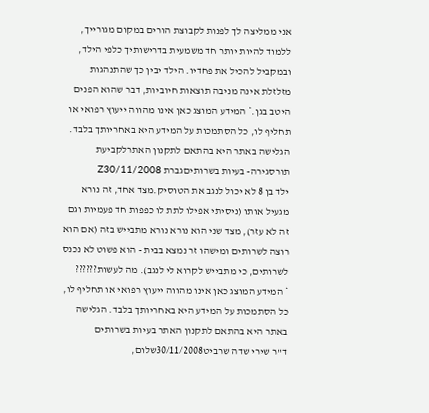אני ממליצה לך לפנות לקבוצת הורים במקום מגורייך, ללמוד להיות יותר חד משמעית בדרישותיך כלפי הילד, ובמקביל להכיל את פחדיו. הילד יבין כך שהתנהגות מזלזלת אינה מניבה תוצאות חיוביות, דבר שהוא הפנים היטב בגן.* המידע המוצג כאן אינו מהווה ייעוץ רפואי או תחליף לו, כל הסתמכות על המידע היא באחריותך בלבד. הגלישה באתר היא בהתאם לתקנון האתרלקביעת תורסגירה- בעיות בשרותיםגברת Z30/11/2008
ילד בן 8 לא יכול לנגב את הטוסיק.מצד אחד, זה נורא מגעיל אותו (ניסיתי אפילו לתת לו כפפות חד פעמיות וגם זה לא עזר), מצד שני הוא נורא נורא מתבייש בזה (אם הוא רוצה לשרותים ומישהו זר נמצא בבית - הוא פשוט לא נכנס לשרותים, כי מתבייש לקרוא לי לנגב). מה לעשות??????
* המידע המוצג כאן אינו מהווה ייעוץ רפואי או תחליף לו, כל הסתמכות על המידע היא באחריותך בלבד. הגלישה באתר היא בהתאם לתקנון האתר בעיות בשרותים
ד''ר שירי שדה שרביט30/11/2008שלום,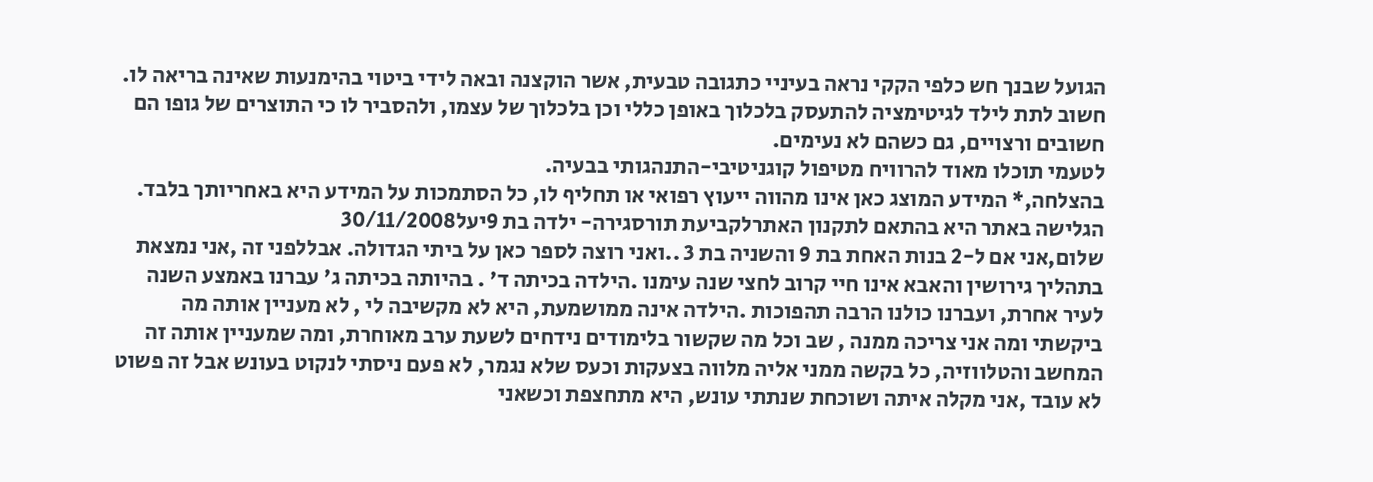הגועל שבנך חש כלפי הקקי נראה בעיניי כתגובה טבעית, אשר הוקצנה ובאה לידי ביטוי בהימנעות שאינה בריאה לו. חשוב לתת לילד לגיטימציה להתעסק בלכלוך באופן כללי וכן בלכלוך של עצמו, ולהסביר לו כי התוצרים של גופו הם חשובים ורצויים, גם כשהם לא נעימים.
לטעמי תוכלו מאוד להרוויח מטיפול קוגניטיבי-התנהגותי בבעיה.
בהצלחה,* המידע המוצג כאן אינו מהווה ייעוץ רפואי או תחליף לו, כל הסתמכות על המידע היא באחריותך בלבד. הגלישה באתר היא בהתאם לתקנון האתרלקביעת תורסגירה- ילדה בת 9יעל30/11/2008
שלום,אני אם ל-2 בנות האחת בת 9 והשניה בת 3 ..ואני רוצה לספר כאן על ביתי הגדולה. אבללפני זה ,אני נמצאת בתהליך גירושין והאבא אינו חיי קרוב לחצי שנה עימנו .הילדה בכיתה ד' . בהיותה בכיתה ג' עברנו באמצע השנה לעיר אחרת, ועברנו כולנו הרבה תהפוכות .הילדה אינה ממושמעת, היא לא מקשיבה לי , לא מעניין אותה מה ביקשתי ומה אני צריכה ממנה , שב וכל מה שקשור בלימודים נידחים לשעת ערב מאוחרת, ומה שמעניין אותה זה המחשב והטלווזיה, כל בקשה ממני אליה מלווה בצעקות וכעס שלא נגמר, לא פעם ניסתי לנקוט בעונש אבל זה פשוט לא עובד ,אני מקלה איתה ושוכחת שנתתי עונש, היא מתחצפת וכשאני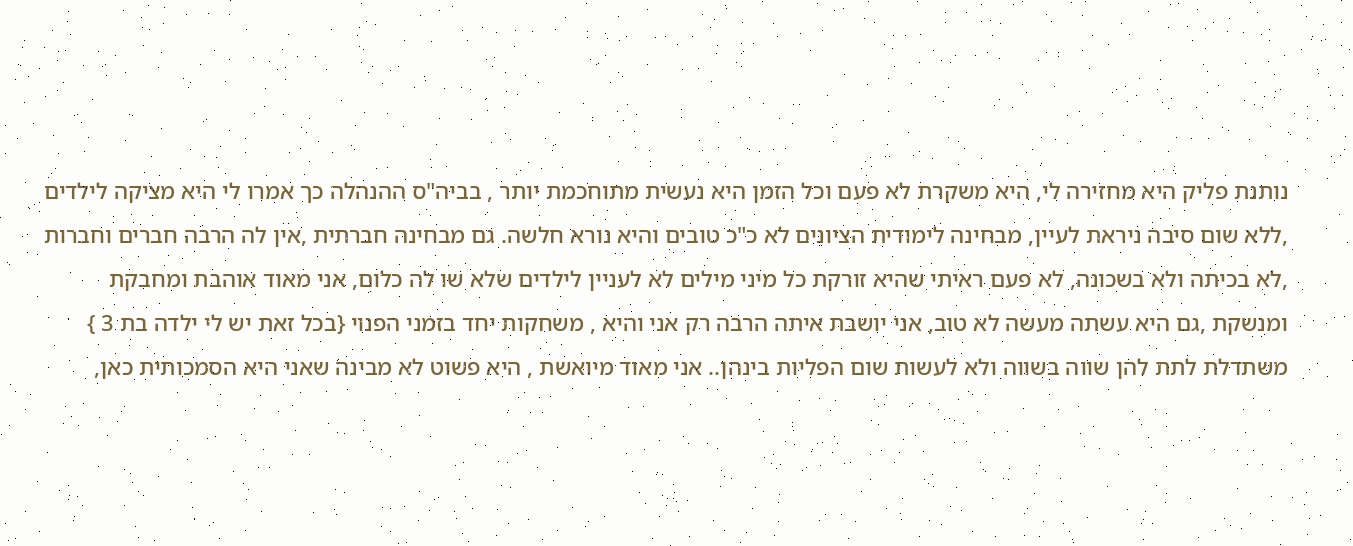נותנת פליק היא מחזירה לי, היא משקרת לא פעם וכל הזמן היא נעשית מתוחכמת יותר , בביה"ס ההנהלה כך אמרו לי היא מציקה לילדים ,ללא שום סיבה ניראת לעיין, מבחינה לימודית הציונים לא כ"כ טובים והיא נורא חלשה. גם מבחינה חברתית ,אין לה הרבה חברים וחברות ,לא בכיתה ולא בשכונה, לא פעם ראיתי שהיא זורקת כל מיני מילים לא לעניין לילדים שלא שו לה כלום, אני מאוד אוהבת ומחבקת ומנשקת ,גם היא עשתה מעשה לא טוב, אני יושבת איתה הרבה רק אני והיא , משחקות יחד בזמני הפנוי {בכל זאת יש לי ילדה בת 3 } משתדלת לתת להן שווה בשווה ולא לעשות שום הפליות בינהן.. אני מאוד מיואשת , היא פשוט לא מבינה שאני היא הסמכותית כאן,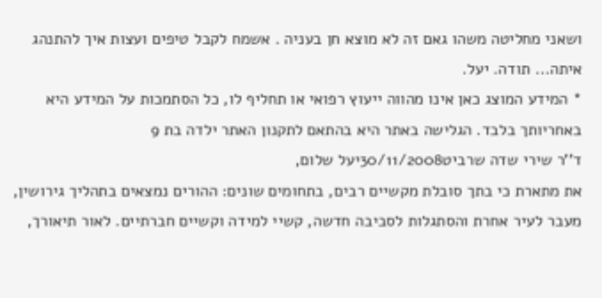ושאני מחליטה משהו גאם זה לא מוצא חן בעניה . אשמח לקבל טיפים ועצות איך להתנהג איתה... תודה. יעל.
* המידע המוצג כאן אינו מהווה ייעוץ רפואי או תחליף לו, כל הסתמכות על המידע היא באחריותך בלבד. הגלישה באתר היא בהתאם לתקנון האתר ילדה בת 9
ד''ר שירי שדה שרביט30/11/2008יעל שלום,
את מתארת כי בתך סובלת מקשיים רבים, בתחומים שונים: ההורים נמצאים בתהליך גירושין, מעבר לעיר אחרת והסתגלות לסביבה חדשה, קשיי למידה וקשיים חברתיים. לאור תיאורך,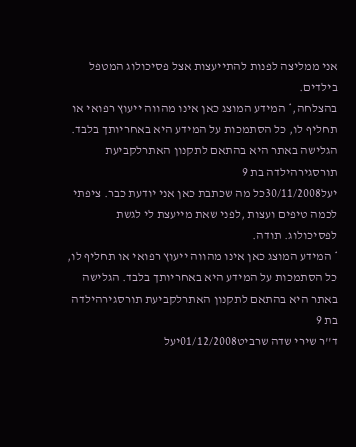אני ממליצה לפנות להתייעצות אצל פסיכולוג המטפל בילדים.
בהצלחה,* המידע המוצג כאן אינו מהווה ייעוץ רפואי או תחליף לו, כל הסתמכות על המידע היא באחריותך בלבד. הגלישה באתר היא בהתאם לתקנון האתרלקביעת תורסגירהילדה בת 9
יעל30/11/2008כל מה שכתבת כאן אני יודעת כבר. ציפתי לכמה טיפים ועצות ,לפני שאת מייעצת לי לגשת לפסיכולוג. תודה.
* המידע המוצג כאן אינו מהווה ייעוץ רפואי או תחליף לו, כל הסתמכות על המידע היא באחריותך בלבד. הגלישה באתר היא בהתאם לתקנון האתרלקביעת תורסגירהילדה בת 9
ד''ר שירי שדה שרביט01/12/2008יעל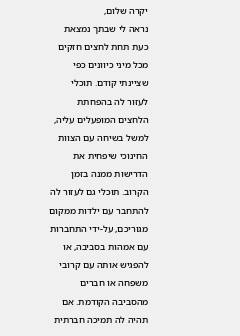יקרה שלום,
נראה לי שבתך נמצאת כעת תחת לחצים חזקים מכל מיני כיוונים כפי שציינתי קודם. תוכלי לעזור לה בהפחתת הלחצים המופעלים עליה, למשל בשיחה עם הצוות החינוכי שיפחית את הדרישות ממנה בזמן הקרוב. תוכלי גם לעזור לה להתחבר עם ילדות ממקום מגוריכם, על-ידי התחברות עם אמהות בסביבה, או להפגיש אותה עם קרובי משפחה או חברים מהסביבה הקודמת. אם תהיה לה תמיכה חברתית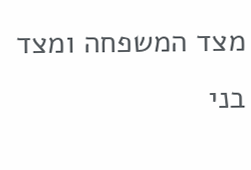מצד המשפחה ומצד בני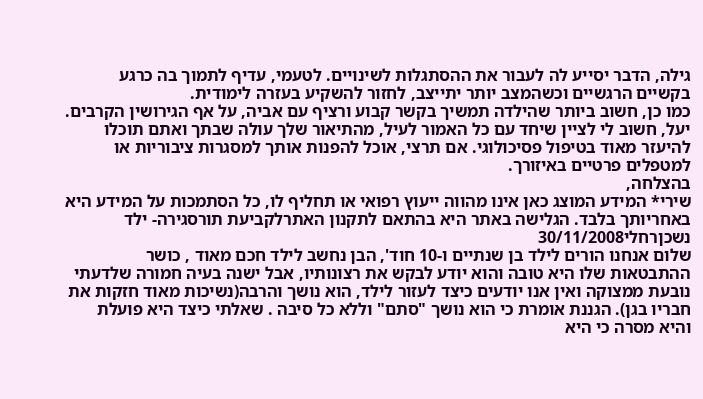גילה, הדבר יסייע לה לעבור את ההסתגלות לשינויים. לטעמי, עדיף לתמוך בה כרגע בקשיים הרגשיים וכשהמצב יותר יתייצב, לחזור להשקיע בעזרה לימודית.
כמו כן, חשוב ביותר שהילדה תמשיך בקשר קבוע ורציף עם אביה, על אף הגירושין הקרבים.
יעל, חשוב לי לציין שיחד עם כל האמור לעיל, מהתיאור שלך עולה שבתך ואתם תוכלו להיעזר מאוד בטיפול פסיכולוגי. אם תרצי, אוכל להפנות אותך למסגרות ציבוריות או למטפלים פרטיים באיזורך.
בהצלחה,
שירי* המידע המוצג כאן אינו מהווה ייעוץ רפואי או תחליף לו, כל הסתמכות על המידע היא באחריותך בלבד. הגלישה באתר היא בהתאם לתקנון האתרלקביעת תורסגירה- ילד נשכןרחלי30/11/2008
שלום אנחנו הורים לילד בן שנתיים ו-10 חוד', הבן נחשב לילד חכם מאוד , כושר ההתבטאות שלו היא טובה והוא יודע לבקש את רצונותיו, אבל ישנה בעיה חמורה שלדעתי נובעת ממצוקה ואין אנו יודעים כיצד לעזור לילד, הוא נושך והרבה(נשיכות מאוד חזקות את חבריו בגן). הגננת אומרת כי הוא נושך "סתם" וללא כל סיבה . שאלתי כיצד היא פועלת והיא מסרה כי היא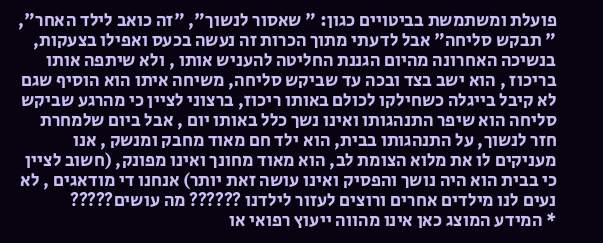פועלת ומשתמשת בביטויים כגון: " שאסור לנשוך", "זה כואב לילד האחר", " תבקש סליחה" אבל לדעתי מתוך הכרות זה נעשה בכעס ואפילו בצעקות, בנשיכה האחרונה מהיום הגננת החליטה להעניש אותו , ולא שיתפה אותו בריכוז , הוא ישב בצד ובכה עד שביקש סליחה, משיחה איתו הוא הוסיף שגם לא קיבל בייגלה כשחילקו לכולם באותו ריכוז, ברצוני לציין כי מהרגע שביקש סליחה הוא שיפר התנהגותו ואינו נשך כלל באותו יום , אבל ביום שלמחרת חזר לנשוך, על התנהגותו בבית, הוא ילד חם מאוד מחבק ומנשק , אנו מעניקים לו את מלוא הצומת לב, הוא מאוד מחונך ואינו מפונק, (חשוב לציין כי בבית הוא היה נושך והפסיק ואינו עושה זאת יותר) אנחנו די מודאגים , לא נעים לנו מילדים אחרים ורוצים לעזור לילדנו ?????? מה עושים?????
* המידע המוצג כאן אינו מהווה ייעוץ רפואי או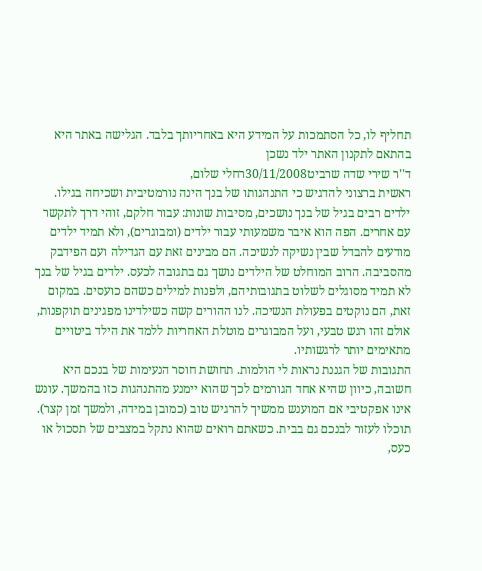תחליף לו, כל הסתמכות על המידע היא באחריותך בלבד. הגלישה באתר היא בהתאם לתקנון האתר ילד נשכן
ד''ר שירי שדה שרביט30/11/2008רחלי שלום,
ראשית ברצוני להדגיש כי התנהגותו של בנך הינה נורמטיבית ושכיחה בגילו. ילדים רבים בגיל של בנך נושכים, מסיבות שונות: עבור חלקם, זוהי דרך לתקשר עם אחרים. הפה הוא איבר משמעותי עבור ילדים (ומבוגרים), ולא תמיד ילדים מודעים להבדל שבין נשיקה לנשיכה. הם מבינים זאת עם הגדילה ועם הפידבק מהסביבה. הרוב המוחלט של הילדים נושך גם בתגובה לכעס. ילדים בגיל של בנך לא תמיד מסוגלים לשלוט בתגובותיהם, ולפנות למילים כשהם כועסים. במקום זאת, הם נוקטים בפעולת הנשיכה. לנו ההורים קשה כשילדינו מפגינים תוקפנות, אולם זהו רגש טבעי, ועל המבוגרים מוטלת האחריות ללמד את הילד ביטויים מתאימים יותר לרגשותיו.
התגובות של הגננת נראות לי הולמות. תחושת חוסר הנעימות של בנכם היא חשובה, כיוון שהיא אחד הגורמים לכך שהוא יימנע מהתנהגות כזו בהמשך. עונש אינו אפקטיבי אם המוענש ממשיך להרגיש טוב (כמובן במידה, ולמשך זמן קצר).
תוכלו לעזור לבנכם גם בבית. כשאתם רואים שהוא נתקל במצבים של תסכול או כעס,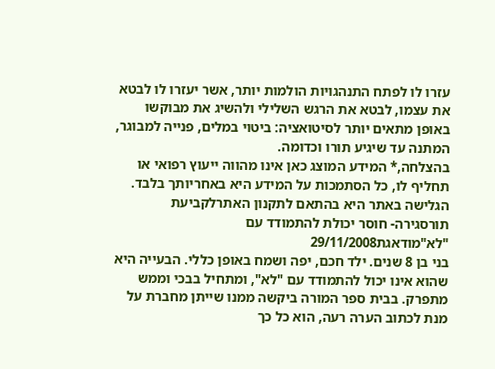עזרו לו לפתח התנהגויות הולמות יותר, אשר יעזרו לו לבטא את עצמו, לבטא את הרגש השלילי ולהשיג את מבוקשו באופן מתאים יותר לסיטואציה: ביטוי במלים, פנייה למבוגר, המתנה עד שיגיע תורו וכדומה.
בהצלחה,* המידע המוצג כאן אינו מהווה ייעוץ רפואי או תחליף לו, כל הסתמכות על המידע היא באחריותך בלבד. הגלישה באתר היא בהתאם לתקנון האתרלקביעת תורסגירה- חוסר יכולת להתמודד עם "לא"מודאגת29/11/2008
בני בן 8 שנים. ילד חכם, יפה ושמח באופן כללי. הבעייה היא שהוא אינו יכול להתמודד עם "לא", ומתחיל בבכי וממש מתפרק. בבית ספר המורה ביקשה ממנו שייתן מחברת על מנת לכתוב הערה רעה, הוא כל כך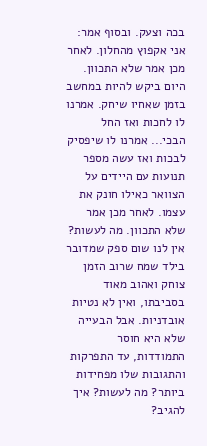בכה וצעק. ובסוף אמר: אני אקפוץ מהחלון. לאחר מכן אמר שלא התכוון. היום ביקש להיות במחשב בזמן שאחיו שיחק. אמרנו לו לחכות ואז החל הבכי... אמרנו לו שיפסיק לבכות ואז עשה מספר תנועות עם היידים על הצוואר כאילו חונק את עצמו. לאחר מכן אמר שלא התכוון. מה לעשות? אין לנו שום ספק שמדובר בילד שמח שרוב הזמן צוחק ואהוב מאוד בסביבתו, ואין לא נטיות אובדניות. אבל הבעייה שלא היא חוסר התמודדות, עד התפרקות והתגובות שלו מפחידות ביותר? מה לעשות? איך להגיב?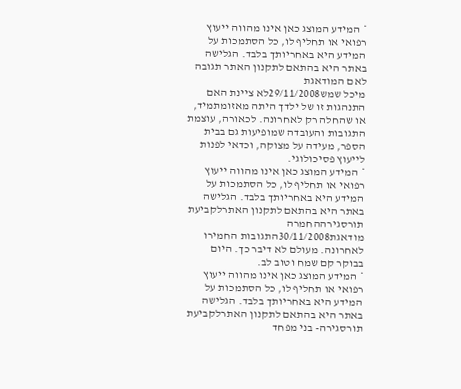* המידע המוצג כאן אינו מהווה ייעוץ רפואי או תחליף לו, כל הסתמכות על המידע היא באחריותך בלבד. הגלישה באתר היא בהתאם לתקנון האתר תגובה לאם המודאגת
מיכל שמש29/11/2008לא ציינת האם התנהגות זו של ילדך היתה מאזומתמיד, או שהחלה רק לאחרונה. לכאורה, עוצמת התגובות והעובדה שמופיעות גם בבית הספר, מעידה על מצוקה, וכדאי לפנות לייעוץ פסיכולוגי.
* המידע המוצג כאן אינו מהווה ייעוץ רפואי או תחליף לו, כל הסתמכות על המידע היא באחריותך בלבד. הגלישה באתר היא בהתאם לתקנון האתרלקביעת תורסגירההחמרה
מודאגת30/11/2008התגובות החמירו לאחרונה. מעולם לא דיבר כך. היום בבוקר קם שמח וטוב לב.
* המידע המוצג כאן אינו מהווה ייעוץ רפואי או תחליף לו, כל הסתמכות על המידע היא באחריותך בלבד. הגלישה באתר היא בהתאם לתקנון האתרלקביעת תורסגירה- בני מפחד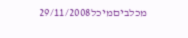מכלביםמיכל29/11/2008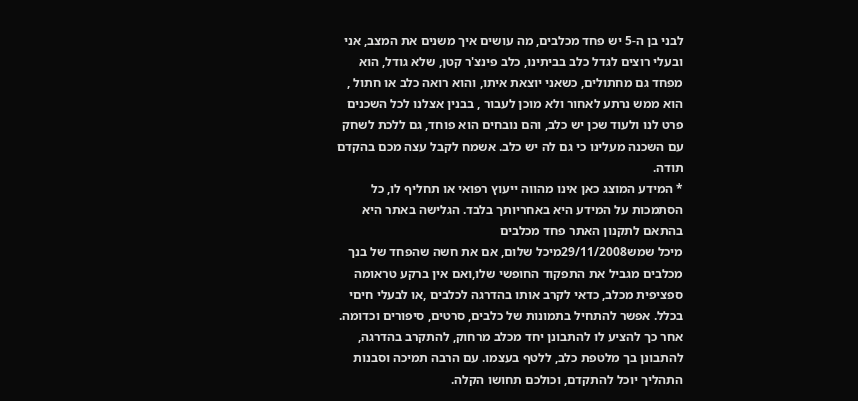לבני בן ה-5 יש פחד מכלבים, מה עושים איך משנים את המצב, אני ובעלי רוצים לגדל כלב בביתינו, כלב פינצ'ר קטן, שלא גודל, הוא מפחד גם מחתולים, כשאני יוצאת איתו, והוא רואה כלב או חתול , הוא ממש נרתע לאחור ולא מוכן לעבור , בבנין אצלנו לכל השכנים פרט לנו ולעוד שכן יש כלב, והם נובחים הוא פוחד, גם ללכת לשחק עם השכנה מעלינו כי גם לה יש כלב. אשמח לקבל עצה מכם בהקדם תודה.
* המידע המוצג כאן אינו מהווה ייעוץ רפואי או תחליף לו, כל הסתמכות על המידע היא באחריותך בלבד. הגלישה באתר היא בהתאם לתקנון האתר פחד מכלבים
מיכל שמש29/11/2008מיכל שלום, אם את חשה שהפחד של בנך מכלבים מגביל את התפקוד החופשי שלו,ואם אין ברקע טראומה ספציפית מכלב, כדאי לקרב אותו בהדרגה לכלבים ,או לבעלי חיםי בכלל. אפשר להתחיל בתמונות של כלבים, סרטים, סיפורים וכדומה. אחר כך להציע לו להתבונן יחד מכלב מרחוק, להתקרב בהדרגה, להתבונן בך מלטפת כלב, ללטף בעצמו. עם הרבה תמיכה וסבנות התהליך יוכל להתקדם, וכולכם תחושו הקלה.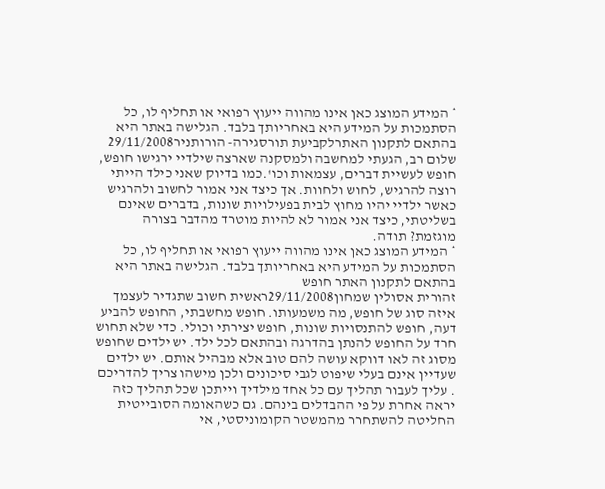* המידע המוצג כאן אינו מהווה ייעוץ רפואי או תחליף לו, כל הסתמכות על המידע היא באחריותך בלבד. הגלישה באתר היא בהתאם לתקנון האתרלקביעת תורסגירה- הורותניר29/11/2008
שלום רב, הגעתי למחשבה ולמסקנה שארצה שילדיי ירגישו חופש, חופש לעשיית דברים, עצמאות וכו'.כמו בדיוק שאני כילד הייתי רוצה להרגיש, לחוש ולחוות. אך כיצד אני אמור לחשוב ולהרגיש כאשר ילדיי יהיו מחוץ לבית בפעילויות שונות, בדברים שאינם בשליטתי, כיצד אני אמור לא להיות מוטרד מהדבר בצורה מוגזמת? תודה.
* המידע המוצג כאן אינו מהווה ייעוץ רפואי או תחליף לו, כל הסתמכות על המידע היא באחריותך בלבד. הגלישה באתר היא בהתאם לתקנון האתר חופש
זהורית אסולין שמחון29/11/2008ראשית חשוב שתגדיר לעצמך איזה סוג של חופש, מה משמעותו. חופש מחשבתי, החופש להביע דעה, חופש להתנסויות שונות, חופש יצירתי וכולי. כדי שלא תחוש חרד על החופש להנתן בהדרגה ובהתאם לכל ילד. יש ילדים שחופש מסוג זה לאו דווקא עושה להם טוב אלא מבהיל אותם. יש ילדים שעדיין אינם בעלי שיפוט לגבי סיכונים ולכן מישהו צריך להדריכם . עליך לעבור תהליך עם כל אחד מילדיך וייתכן שכל תהליך כזה יראה אחרת על פי ההבדלים בינהם. גם כשהאומה הסובייטית החליטה להשתחרר מהמשטר הקומוניסטי, אי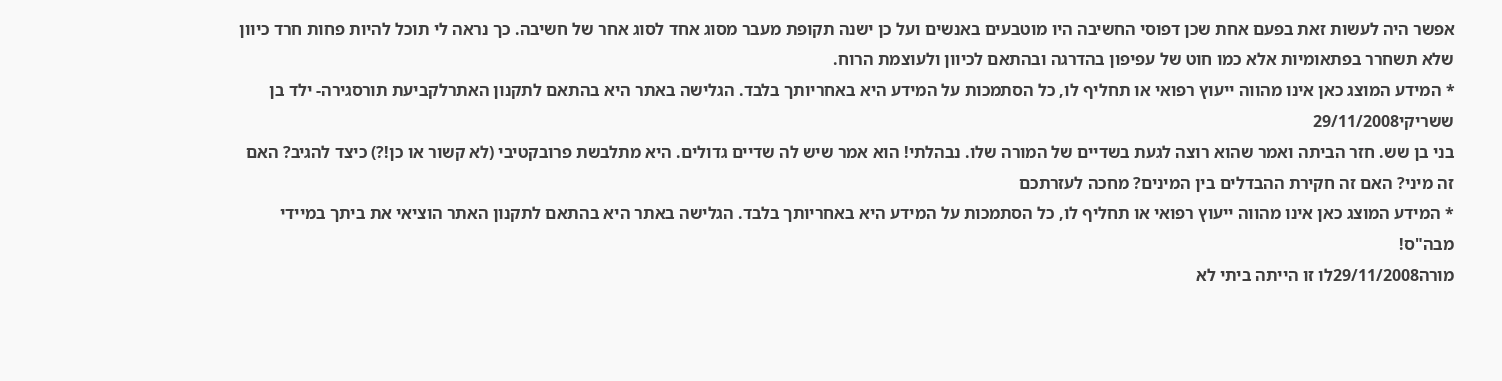אפשר היה לעשות זאת בפעם אחת שכן דפוסי החשיבה היו מוטבעים באנשים ועל כן ישנה תקופת מעבר מסוג אחד לסוג אחר של חשיבה. כך נראה לי תוכל להיות פחות חרד כיוון שלא תשחרר בפתאומיות אלא כמו חוט של עפיפון בהדרגה ובהתאם לכיוון ולעוצמת הרוח.
* המידע המוצג כאן אינו מהווה ייעוץ רפואי או תחליף לו, כל הסתמכות על המידע היא באחריותך בלבד. הגלישה באתר היא בהתאם לתקנון האתרלקביעת תורסגירה- ילד בן ששריקי29/11/2008
בני בן שש. חזר הביתה ואמר שהוא רוצה לגעת בשדיים של המורה שלו. נבהלתי! הוא אמר שיש לה שדיים גדולים. היא מתלבשת פרובקטיבי (לא קשור או כן!?) כיצד להגיב? האם זה מיני? האם זה חקירת ההבדלים בין המינים? מחכה לעזרתכם
* המידע המוצג כאן אינו מהווה ייעוץ רפואי או תחליף לו, כל הסתמכות על המידע היא באחריותך בלבד. הגלישה באתר היא בהתאם לתקנון האתר הוציאי את ביתך במיידי מבה"ס!
מורה29/11/2008לו זו הייתה ביתי לא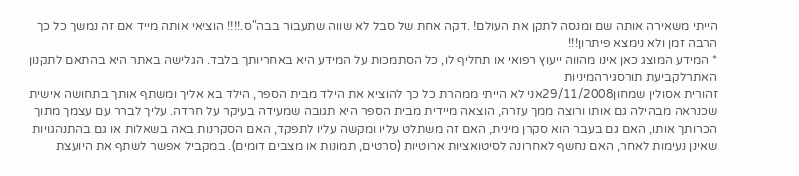הייתי משאירה אותה שם ומנסה לתקן את העולם! .דקה אחת של סבל לא שווה שתעבור בבה"ס.!!!! הוציאי אותה מייד אם זה נמשך כל כך הרבה זמן ולא נימצא פיתרון!!!
* המידע המוצג כאן אינו מהווה ייעוץ רפואי או תחליף לו, כל הסתמכות על המידע היא באחריותך בלבד. הגלישה באתר היא בהתאם לתקנון האתרלקביעת תורסגירהמיניות
זהורית אסולין שמחון29/11/2008אני לא הייתי ממהרת כל כך להוציא את הילד מבית הספר, הילד בא אליך ומשתף אותך בתחושה אישית שכנראה מבהילה גם אותו ורוצה ממך עזרה, הוצאה מיידית מבית הספר היא תגובה שמעידה בעיקר על חרדה. עליך לברר עם עצמך מתוך הכרותך אותו, האם גם בעבר הוא סקרן מינית, האם זה משתלט עליו ומקשה עליו לתפקד, האם הסקרנות באה בשאלות או גם בהתנהגויות שאינן נעימות לאחר, האם נחשף לאחרונה לסיטואציות ארוטיות (סרטים, תמונות או מצבים דומים). במקביל אפשר לשתף את היועצת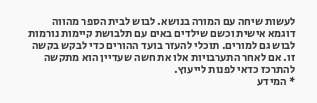לעשות שיחה עם המורה בנושא. לבוש לבית הספר מהווה דוגמא אישית וכשם שילדים באים עם תלבושת קיימות נורמות לבוש גם למורים. תוכלי להעזר בועד ההורים כדי לבקש בקשה זו. אם לאחר התערבויות אלו את חשה שעדיין הוא מתקשה להתרכז כדאי לפנות לייעוץ.
* המידע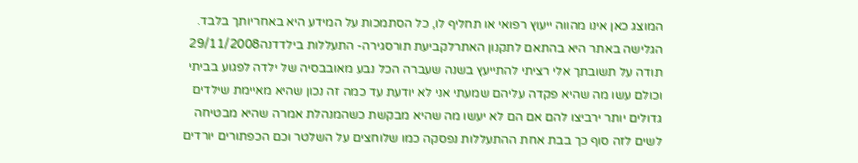המוצג כאן אינו מהווה ייעוץ רפואי או תחליף לו, כל הסתמכות על המידע היא באחריותך בלבד. הגלישה באתר היא בהתאם לתקנון האתרלקביעת תורסגירה- התעללות בילדדנה29/11/2008
תודה על תשובתך אלי רציתי להתייעץ בשנה שעברה הכל נבע מאובבסיה של ילדה לפגוע בביתי וכולם עשו מה שהיא פקדה עליהם שמעתי אני לא יודעת עד כמה זה נכון שהיא מאיימת שילדים גדולים יותר ירביצו להם אם הם לא יעשו מה שהיא מבקשת כשהמנהלת אמרה שהיא מבטיחה לשים לזה סוף כך בבת אחת ההתעללות נפסקה כמו שלוחצים על השלטר וכם הכפתורים יורדים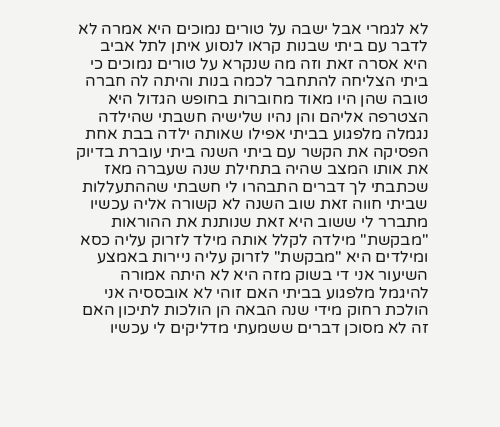לא לגמרי אבל ישבה על טורים נמוכים היא אמרה לא לדבר עם ביתי שבנות קראו לנסוע איתן לתל אביב היא אסרה זאת וזה מה שנקרא על טורים נמוכים כי ביתי הצליחה להתחבר לכמה בנות והיתה לה חברה טובה שהן היו מאוד מחוברות בחופש הגדול היא הצטרפה אליהם והן נהיו שלישיה חשבתי שהילדה נגמלה מלפגוע בביתי אפילו שאותה ילדה בבת אחת הפסיקה את הקשר עם ביתי השנה ביתי עוברת בדיוק את אותו המצב שהיה בתחילת שנה שעברה מאז שכתבתי לך דברים התבהרו לי חשבתי שההתעללות שביתי חווה זאת שוב השנה לא קשורה אליה עכשיו מתברר לי ששוב היא זאת שנותנת את ההוראות "מבקשת" מילדה לקלל אותה מילד לזרוק עליה כסא ומילדים היא "מבקשת" לזרוק עליה ניירות באמצע השיעור אני די בשוק מזה היא לא היתה אמורה להיגמל מלפגוע בביתי האם זוהי לא אובססיה אני הולכת רחוק מידי שנה הבאה הן הולכות לתיכון האם זה לא מסוכן דברים ששמעתי מדליקים לי עכשיו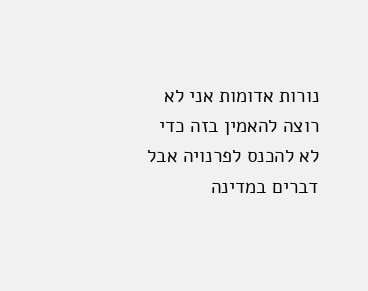נורות אדומות אני לא רוצה להאמין בזה כדי לא להכנס לפרנויה אבל דברים במדינה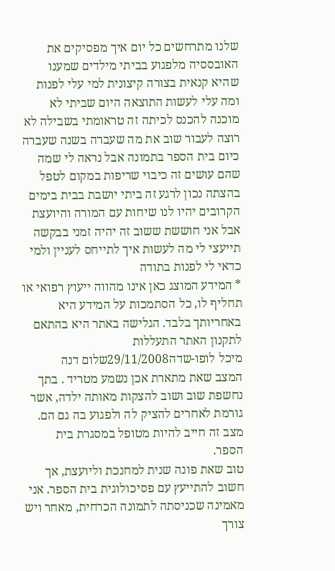שלנו מתרחשים כל יום איך מפסיקים את האובססיה מלפגוע בביתי מילדים שמענו שהיא קנאית בצורה קיצונית למי עלי לפנות ומה עלי לעשות התוצאה היום שביתי לא מוכנה להכנס לכיתה זה טראומתי בשבילה לא רוצה לעבור שוב את מה שעברה בשנה שעברה כיום בית הספר בתמונה אבל נראה לי שמה שהם עושים זה כיבוי שריפות במקום לטפל בהצתה נכון לרגע זה ביתי יושבת בבית בימים הקרובים יהיו לנו שיחות עם המורה והיועצת אבל אני חוששת ששוב זה יהיה זמני בבקשה תייעצי לי מה לעשות איך לתייחס לעניין ולמי כדאי לי לפנות בתודה
* המידע המוצג כאן אינו מהווה ייעוץ רפואי או תחליף לו, כל הסתמכות על המידע היא באחריותך בלבד. הגלישה באתר היא בהתאם לתקנון האתר התעללות
מיכל לופו-שדה29/11/2008שלום דנה
המצב שאת מתארת אכן נשמע מטריד . בתך נחשפת שוב ושוב להצקות מאותה ילדה, אשר גורמת לאחרים להציק לה ולפגוע בה גם הם. מצב זה חייב להיות מטופל במסגרת בית הספר.
טוב שאת פונה שנית למחנכת וליועצת, אך חשוב להתייעץ עם פסיכולוגית בית הספר. אני מאמינה שכניסתה לתמונה הכרחית, מאחר ויש צורך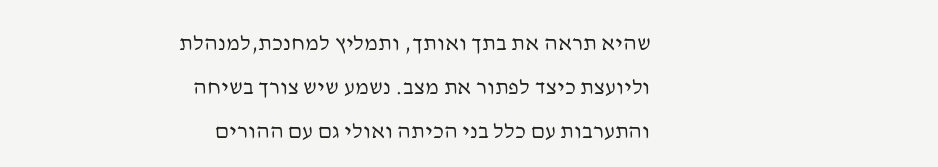שהיא תראה את בתך ואותך, ותמליץ למחנכת,למנהלת וליועצת כיצד לפתור את מצב. נשמע שיש צורך בשיחה והתערבות עם כלל בני הכיתה ואולי גם עם ההורים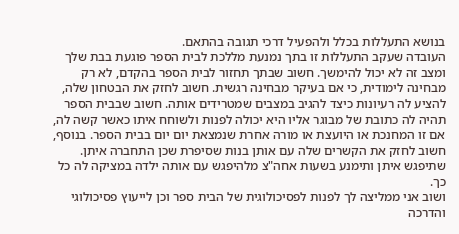בנושא התעללות בכלל ולהפעיל דרכי תגובה בהתאם.
העובדה שעקב התעללות זו בתך נמנעת מללכת לבית הספר פוגעת בבת שלך ומצב זה לא יכול להימשך. חשוב שבתך תחזור לבית הספר בהקדם, לא רק מבחינה לימודית, כי אם בעיקר מבחינה רגשית. חשוב לחזק את הבטחון שלה, להציע לה רעיונות כיצד להגיב במצבים שמטרידים אותה. חשוב שבבית הספר תהיה לה כתובת של מבוגר אליו היא יכולה לפנות ולשוחח איתו כאשר קשה לה, אם זו המחנכת או היועצת או מורה אחרת שנמצאת יום יום בבית הספר. בנוסף, חשוב לחזק את הקשרים שלה עם אותן בנות שסיפרת שכן התחברה איתן. שתיפגש איתן ותימנע בשעות אחה"צ מלהיפגש עם אותה ילדה במציקה לה כל כך.
ושוב אני ממליצה לך לפנות לפסיכולוגית של הבית ספר וכן לייעוץ פסיכולוגי והדרכה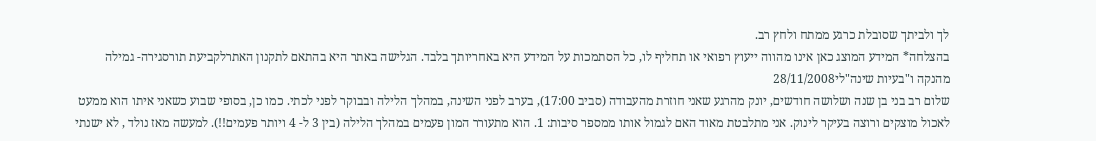לך ולביתך שסובלת כרגע ממתח ולחץ רב.
בהצלחה* המידע המוצג כאן אינו מהווה ייעוץ רפואי או תחליף לו, כל הסתמכות על המידע היא באחריותך בלבד. הגלישה באתר היא בהתאם לתקנון האתרלקביעת תורסגירה- גמילה מהנקה ו"בעיות שינה"לי28/11/2008
שלום רב בני בן שנה ושלושה חודשים, יונק מהרגע שאני חוזרת מהעבודה (סביב 17:00), בערב לפני השינה, במהלך הלילה ובבוקר לפני לכתי. כמו כן, בסופי שבוע כשאני איתו הוא ממעט לאכול מוצקים ורוצה בעיקר לינוק. אני מתלבטת מאוד האם לגמול אותו ממספר סיבות: 1. הוא מתעורר המון פעמים במהלך הלילה (בין 3 ל- 4 ויותר פעמים!!). למעשה מאז נולד , לא ישנתי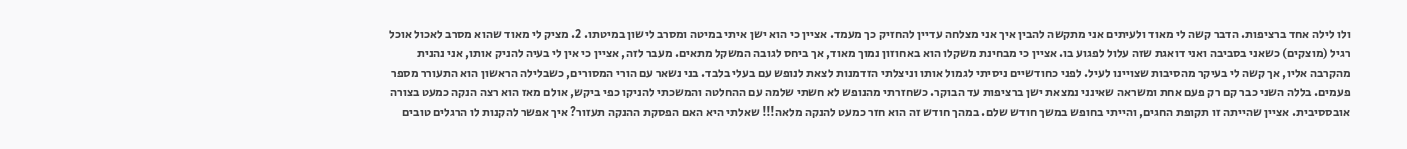ולו לילה אחד ברציפות. הדבר קשה לי מאוד ולעיתים אני מתקשה להבין איך אני מצלחה עדיין להחזיק כך מעמד. אציין כי הוא ישן איתי במיטה ומסרב לישון במיטתו. 2. מציק לי מאוד שהוא מסרב לאכול אוכל רגיל (מוצקים) כשאני בסביבה ואני דואגת שזה עלול לפגוע בו. אציין כי מבחינת משקלו הוא באחוזון נמוך מאוד, אך ביחס לגובה המשקל מתאים. מעבר לזה, אציין כי אין לי בעיה להניק אותו, אני נהנית מהקרבה אליו, אך קשה לי בעיקר מהסיבות שצויינו לעיל. לפני כחודשיים ניסיתי לגמול אותו וניצלתי הזדמנות לצאת לנופש עם בעלי בלבד. בני נשאר עם הורי המסורים, כשבלילה הראשון הוא התעורר מספר פעמים. בללה השני כבר קם רק פעם אחת ומשראה שאינני נמצאת ישן ברציפות עד הבוקר. כשחזרתי מהנופש לא חשתי שלמה עם ההחלטה והמשכתי להניקו כפי ביקש, אולם מאז הוא רצה הנקה כמעט בצורה אובססיבית. אציין שהייתה זו תקופת החגים, והייתי בחופש במשך חודש שלם. במהך חודש זה הוא חזר כמעט להנקה מלאה!!! שאלתי היא האם הפסקת ההנקה תעזור? איך אפשר להקנות לו הרגלים טובים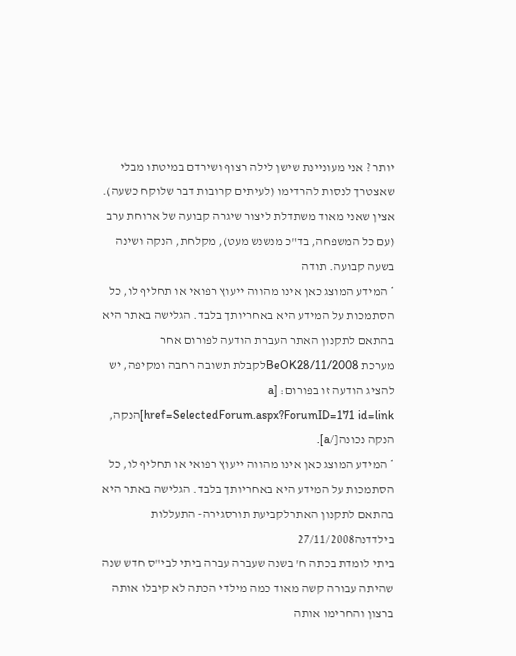יותר ? אני מעוניינת שישן לילה רצוף ושירדם במיטתו מבלי שאצטרך לנסות להרדימו (לעיתים קרובות דבר שלוקח כשעה). אצין שאני מאוד משתדלת ליצור שיגרה קבועה של ארוחת ערב (עם כל המשפחה, בד"כ מנשנש מעט), מקלחת, הנקה ושינה בשעה קבועה. תודה
* המידע המוצג כאן אינו מהווה ייעוץ רפואי או תחליף לו, כל הסתמכות על המידע היא באחריותך בלבד. הגלישה באתר היא בהתאם לתקנון האתר העברת הודעה לפורום אחר
מערכת BeOK28/11/2008לקבלת תשובה רחבה ומקיפה, יש להציג הודעה זו בפורום: [a href=SelectedForum.aspx?ForumID=171 id=link]הנקה, הנקה נכונה[/a].
* המידע המוצג כאן אינו מהווה ייעוץ רפואי או תחליף לו, כל הסתמכות על המידע היא באחריותך בלבד. הגלישה באתר היא בהתאם לתקנון האתרלקביעת תורסגירה- התעללות בילדדנה27/11/2008
ביתי לומדת בכתה ח' בשנה שעברה עברה ביתי לבי"ס חדש שנה שהיתה עבורה קשה מאוד כמה מילדי הכתה לא קיבלו אותה ברצון והחרימו אותה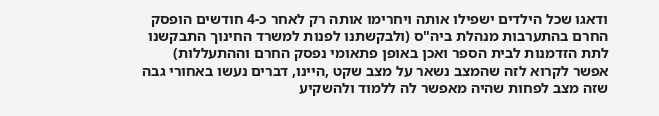ודאגו שכל הילדים ישפילו אותה ויחרימו אותה רק לאחר כ-4 חודשים הופסק החרם בהתערבות מנהלת ביה"ס (ולבקשתנו לפנות למשרד החינוך התבקשנו לתת הזדמנות לבית הספר ואכן באופן פתאומי נפסק החרם וההתעללות) אפשר לקרוא לזה שהמצב נשאר על מצב שקט ,היינו, דברים נעשו באחורי גבה שזה מצב לפחות שהיה מאפשר לה ללמוד ולהשקיע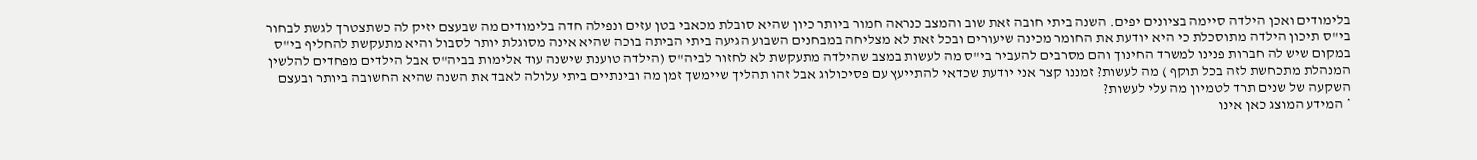בלימודים ואכן הילדה סיימה בציונים יפים. השנה ביתי חובה זאת שוב והמצב כנראה חמור ביותר כיון שהיא סובלת מכאבי בטן עזים ונפילה חדה בלימודים מה שבעצם יזיק לה כשתצטרך לגשת לבחור בי"ס תיכון הילדה מתוסכלת כי היא יודעת את החומר מכינה שיעורים ובכל זאת לא מצליחה במבחנים השבוע הגיעה ביתי הביתה בוכה שהיא אינה מסוגלת יותר לסבול והיא מתעקשת להחליף בי"ס במקום שיש לה חברות פנינו למשרד החינוך והם מסרבים להעביר בי"ס מה לעשות במצב שהילדה מתעקשת לא לחזור לביה"ס (הילדה טוענת שישנה עוד אלימות בביה"ס אבל הילדים מפחדים להלשין המנהלת מתכחשת לזה בכל תוקף ) מה לעשות? זמננו קצר אני יודעת שכדאי להתייעץ עם פסיכולוג אבל זהו תהליך שיימשך זמן מה ובינתיים ביתי עלולה לאבד את השנה שהיא החשובה ביותר ובעצם השקעה של שנים תרד לטמיון מה עלי לעשות?
* המידע המוצג כאן אינו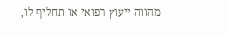מהווה ייעוץ רפואי או תחליף לו,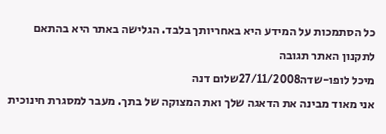כל הסתמכות על המידע היא באחריותך בלבד. הגלישה באתר היא בהתאם לתקנון האתר תגובה
מיכל לופו-שדה27/11/2008שלום דנה
אני מאוד מבינה את הדאגה שלך ואת המצוקה של בתך. מעבר למסגרת חינוכית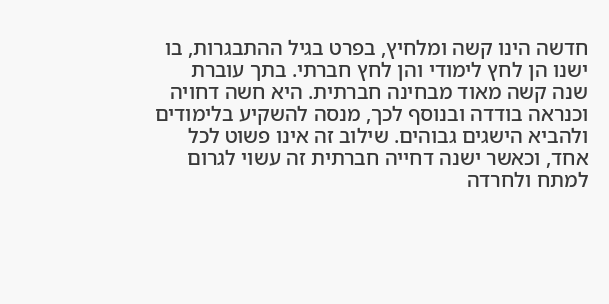חדשה הינו קשה ומלחיץ, בפרט בגיל ההתבגרות, בו ישנו הן לחץ לימודי והן לחץ חברתי. בתך עוברת שנה קשה מאוד מבחינה חברתית. היא חשה דחויה וכנראה בודדה ובנוסף לכך, מנסה להשקיע בלימודים ולהביא הישגים גבוהים. שילוב זה אינו פשוט לכל אחד, וכאשר ישנה דחייה חברתית זה עשוי לגרום למתח ולחרדה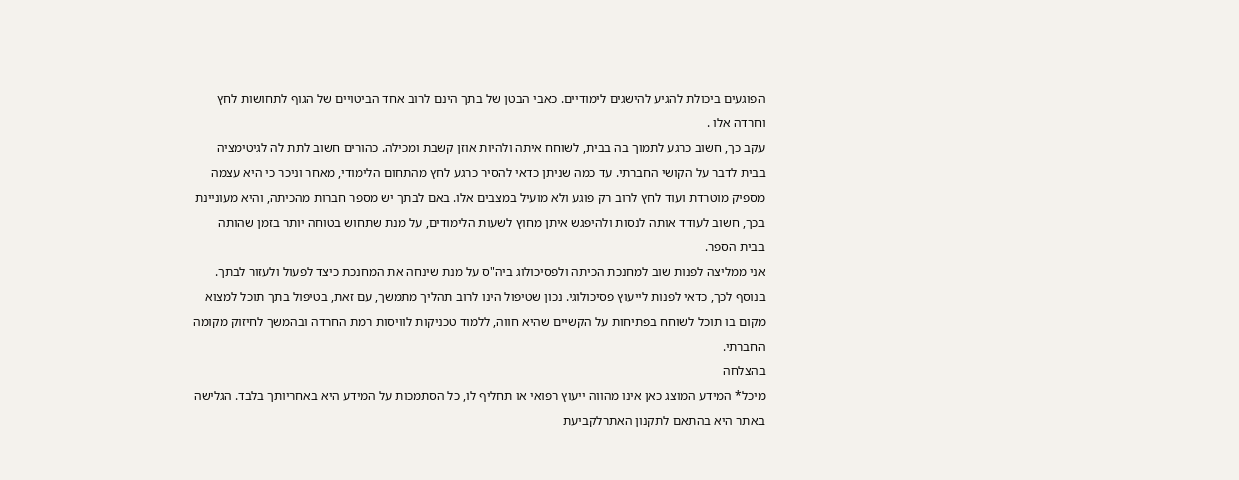הפוגעים ביכולת להגיע להישגים לימודיים. כאבי הבטן של בתך הינם לרוב אחד הביטויים של הגוף לתחושות לחץ וחרדה אלו .
עקב כך, חשוב כרגע לתמוך בה בבית, לשוחח איתה ולהיות אוזן קשבת ומכילה. כהורים חשוב לתת לה לגיטימציה בבית לדבר על הקושי החברתי. עד כמה שניתן כדאי להסיר כרגע לחץ מהתחום הלימודי, מאחר וניכר כי היא עצמה מספיק מוטרדת ועוד לחץ לרוב רק פוגע ולא מועיל במצבים אלו. באם לבתך יש מספר חברות מהכיתה, והיא מעוניינת בכך, חשוב לעודד אותה לנסות ולהיפגש איתן מחוץ לשעות הלימודים, על מנת שתחוש בטוחה יותר בזמן שהותה בבית הספר.
אני ממליצה לפנות שוב למחנכת הכיתה ולפסיכולוג ביה"ס על מנת שינחה את המחנכת כיצד לפעול ולעזור לבתך.
בנוסף לכך, כדאי לפנות לייעוץ פסיכולוגי. נכון שטיפול הינו לרוב תהליך מתמשך, עם זאת, בטיפול בתך תוכל למצוא מקום בו תוכל לשוחח בפתיחות על הקשיים שהיא חווה, ללמוד טכניקות לוויסות רמת החרדה ובהמשך לחיזוק מקומה החברתי.
בהצלחה
מיכל* המידע המוצג כאן אינו מהווה ייעוץ רפואי או תחליף לו, כל הסתמכות על המידע היא באחריותך בלבד. הגלישה באתר היא בהתאם לתקנון האתרלקביעת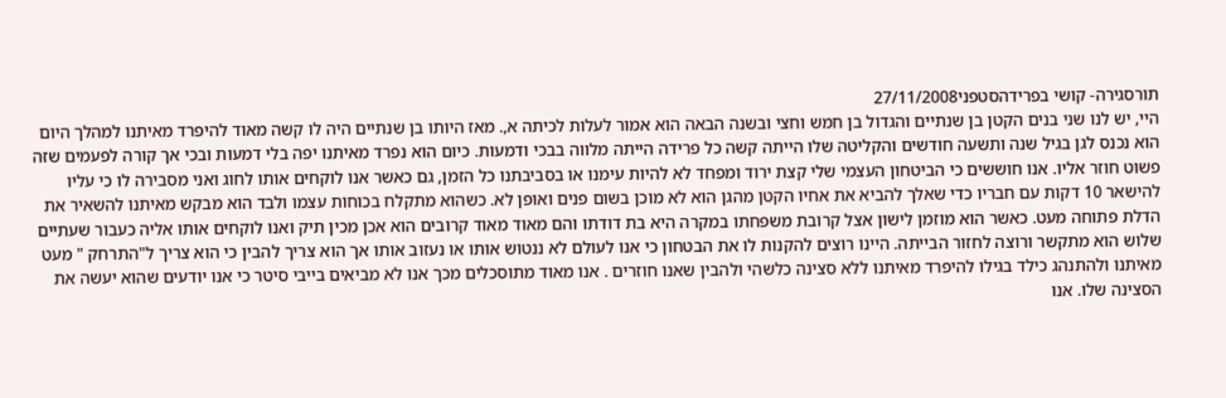תורסגירה- קושי בפרידהסטפני27/11/2008
היי, יש לנו שני בנים הקטן בן שנתיים והגדול בן חמש וחצי ובשנה הבאה הוא אמור לעלות לכיתה א,. מאז היותו בן שנתיים היה לו קשה מאוד להיפרד מאיתנו למהלך היום הוא נכנס לגן בגיל שנה ותשעה חודשים והקליטה שלו הייתה קשה כל פרידה הייתה מלווה בבכי ודמעות. כיום הוא נפרד מאיתנו יפה בלי דמעות ובכי אך קורה לפעמים שזה פשוט חוזר אליו. אנו חוששים כי הביטחון העצמי שלי קצת ירוד ומפחד לא להיות עימנו או בסביבתנו כל הזמן, גם כאשר אנו לוקחים אותו לחוג ואני מסבירה לו כי עליו להישאר 10 דקות עם חבריו כדי שאלך להביא את אחיו הקטן מהגן הוא לא מוכן בשום פנים ואופן לא. כשהוא מתקלח בכוחות עצמו ולבד הוא מבקש מאיתנו להשאיר את הדלת פתוחה מעט. כאשר הוא מוזמן לישון אצל קרובת משפחתו במקרה היא בת דודתו והם מאוד מאוד קרובים הוא אכן מכין תיק ואנו לוקחים אותו אליה כעבור שעתיים שלוש הוא מתקשר ורוצה לחזור הבייתה. היינו רוצים להקנות לו את הבטחון כי אנו לעולם לא ננטוש אותו או נעזוב אותו אך הוא צריך להבין כי הוא צריך ל"התרחק " מעט מאיתנו ולהתנהג כילד בגילו להיפרד מאיתנו ללא סצינה כלשהי ולהבין שאנו חוזרים . אנו מאוד מתוסכלים מכך אנו לא מביאים בייבי סיטר כי אנו יודעים שהוא יעשה את הסצינה שלו. אנו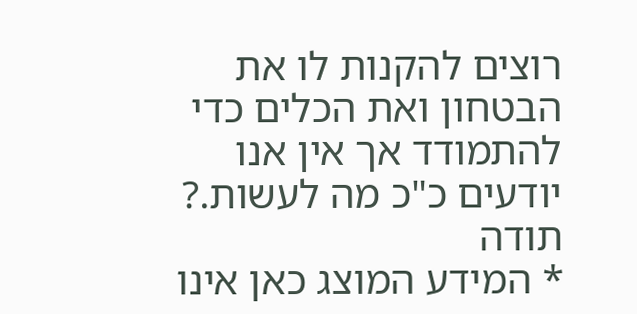רוצים להקנות לו את הבטחון ואת הכלים כדי להתמודד אך אין אנו יודעים כ"כ מה לעשות.? תודה
* המידע המוצג כאן אינו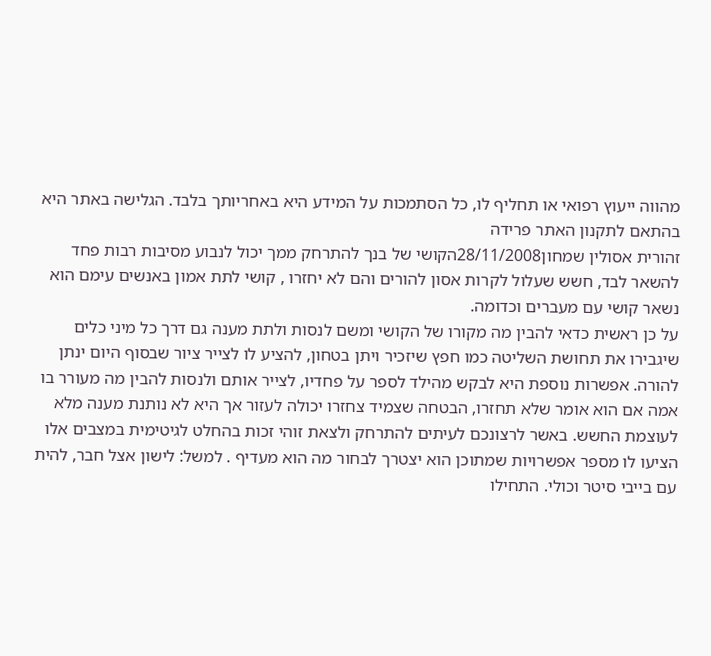מהווה ייעוץ רפואי או תחליף לו, כל הסתמכות על המידע היא באחריותך בלבד. הגלישה באתר היא בהתאם לתקנון האתר פרידה
זהורית אסולין שמחון28/11/2008הקושי של בנך להתרחק ממך יכול לנבוע מסיבות רבות פחד להשאר לבד, חשש שעלול לקרות אסון להורים והם לא יחזרו , קושי לתת אמון באנשים עימם הוא נשאר קושי עם מעברים וכדומה.
על כן ראשית כדאי להבין מה מקורו של הקושי ומשם לנסות ולתת מענה גם דרך כל מיני כלים שיגבירו את תחושת השליטה כמו חפץ שיזכיר ויתן בטחון, להציע לו לצייר ציור שבסוף היום ינתן להורה. אפשרות נוספת היא לבקש מהילד לספר על פחדיו, לצייר אותם ולנסות להבין מה מעורר בו אמה אם הוא אומר שלא תחזרו, הבטחה שצמיד צחזרו יכולה לעזור אך היא לא נותנת מענה מלא לעוצמת החשש. באשר לרצונכם לעיתים להתרחק ולצאת זוהי זכות בהחלט לגיטימית במצבים אלו הציעו לו מספר אפשרויות שמתוכן הוא יצטרך לבחור מה הוא מעדיף . למשל: לישון אצל חבר, להית עם בייבי סיטר וכולי. התחילו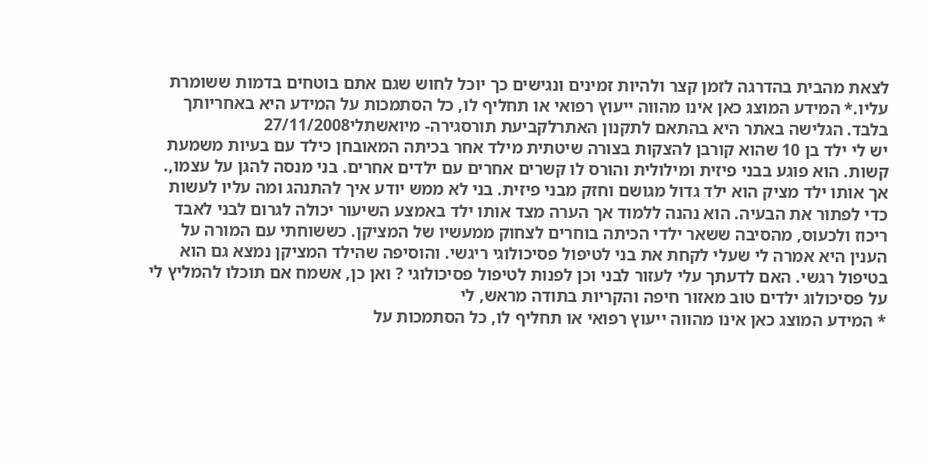לצאת מהבית בהדרגה לזמן קצר ולהיות זמינים ונגישים כך יוכל לחוש שגם אתם בוטחים בדמות ששומרת עליו.* המידע המוצג כאן אינו מהווה ייעוץ רפואי או תחליף לו, כל הסתמכות על המידע היא באחריותך בלבד. הגלישה באתר היא בהתאם לתקנון האתרלקביעת תורסגירה- מיואשתלי27/11/2008
יש לי ילד בן 10 שהוא קורבן להצקות בצורה שיטתית מילד אחר בכיתה המאובחן כילד עם בעיות משמעת קשות. הוא פוגע בבני פיזית ומילולית והורס לו קשרים אחרים עם ילדים אחרים. בני מנסה להגן על עצמו,. אך אותו ילד מציק הוא ילד גדול מגושם וחזק מבני פיזית. בני לא ממש יודע איך להתנהג ומה עליו לעשות כדי לפתור את הבעיה. הוא נהנה ללמוד אך הערה מצד אותו ילד באמצע השיעור יכולה לגרום לבני לאבד ריכוז ולכעוס, מהסיבה ששאר ילדי הכיתה בוחרים לצחוק ממעשיו של המציקן. כששוחתי עם המורה על הענין היא אמרה לי שעלי לקחת את בני לטיפול פסיכולוגי ריגשי. והוסיפה שהילד המציקן נמצא גם הוא בטיפול רגשי. האם לדעתך עלי לעזור לבני וכן לפנות לטיפול פסיכולוגי ? ואן כן, אשמח אם תוכלו להמליץ לי על פסיכולוג ילדים טוב מאזור חיפה והקריות בתודה מראש, לי
* המידע המוצג כאן אינו מהווה ייעוץ רפואי או תחליף לו, כל הסתמכות על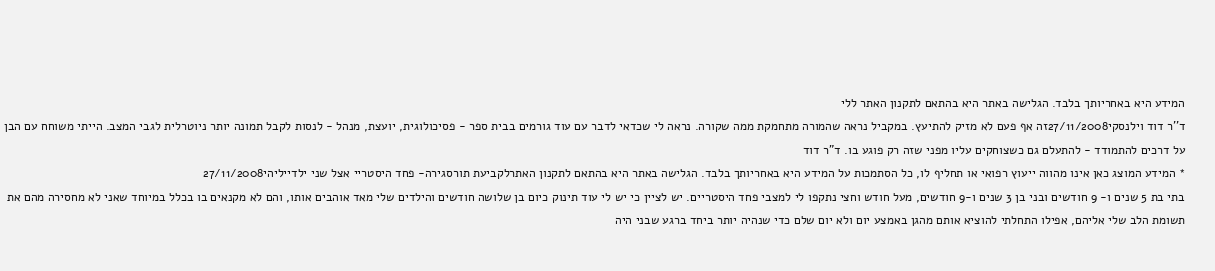המידע היא באחריותך בלבד. הגלישה באתר היא בהתאם לתקנון האתר ללי
ד''ר דוד וילנסקי27/11/2008זה אף פעם לא מזיק להתיעץ. במקביל נראה שהמורה מתחמקת ממה שקורה. נראה לי שכדאי לדבר עם עוד גורמים בבית ספר - פסיכולוגית, יועצת, מנהל - לנסות לקבל תמונה יותר ניוטרלית לגבי המצב. הייתי משוחח עם הבן על דרכים להתמודד - להתעלם גם כשצוחקים עליו מפני שזה רק פוגע בו. ד"ר דוד
* המידע המוצג כאן אינו מהווה ייעוץ רפואי או תחליף לו, כל הסתמכות על המידע היא באחריותך בלבד. הגלישה באתר היא בהתאם לתקנון האתרלקביעת תורסגירה- פחד היסטריי אצל שני ילדייליהי27/11/2008
בתי בת 5 שנים ו- 9 חודשים ובני בן 3 שנים ו-9 חודשים, מעל חודש וחצי נתקפו לי למצבי פחד היסטריים. יש לציין כי יש לי עוד תינוק כיום בן שלושה חודשים והילדים שלי מאד אוהבים אותו, והם לא מקנאים בו בכלל במיוחד שאני לא מחסירה מהם את תשומת הלב שלי אליהם, אפילו התחלתי להוציא אותם מהגן באמצע יום ולא יום שלם כדי שנהיה יותר ביחד ברגע שבני היה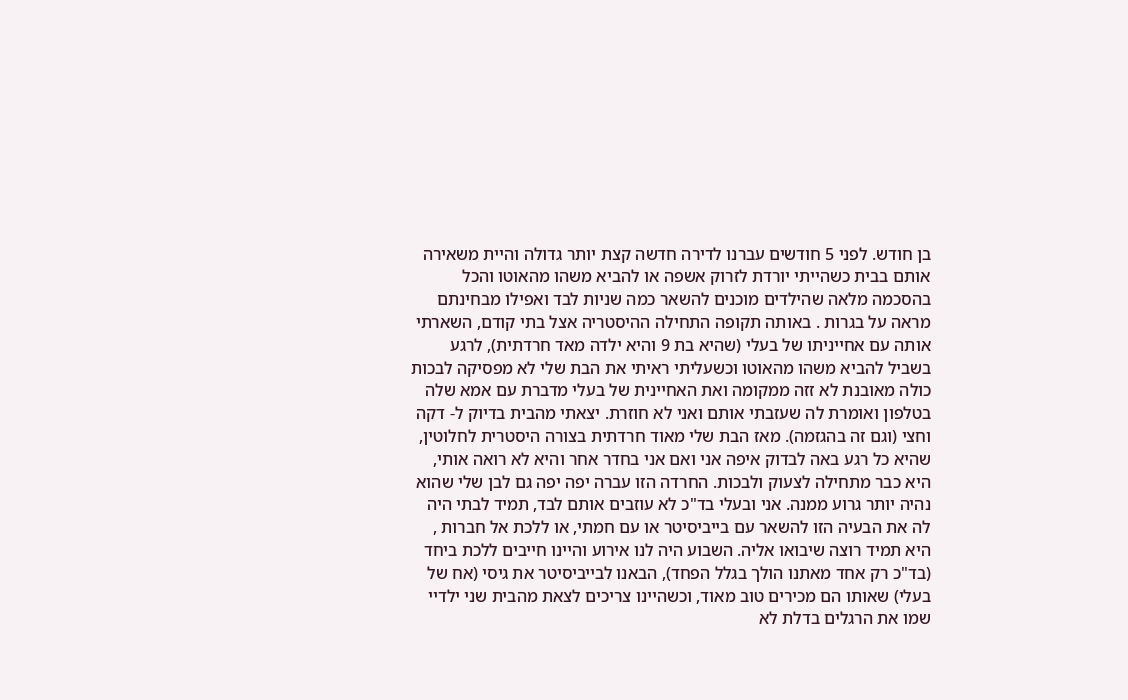בן חודש. לפני 5 חודשים עברנו לדירה חדשה קצת יותר גדולה והיית משאירה אותם בבית כשהייתי יורדת לזרוק אשפה או להביא משהו מהאוטו והכל בהסכמה מלאה שהילדים מוכנים להשאר כמה שניות לבד ואפילו מבחינתם מראה על בגרות . באותה תקופה התחילה ההיסטריה אצל בתי קודם, השארתי אותה עם אחייניתו של בעלי (שהיא בת 9 והיא ילדה מאד חרדתית), לרגע בשביל להביא משהו מהאוטו וכשעליתי ראיתי את הבת שלי לא מפסיקה לבכות כולה מאובנת לא זזה ממקומה ואת האחיינית של בעלי מדברת עם אמא שלה בטלפון ואומרת לה שעזבתי אותם ואני לא חוזרת. יצאתי מהבית בדיוק ל- דקה וחצי (וגם זה בהגזמה). מאז הבת שלי מאוד חרדתית בצורה היסטרית לחלוטין, שהיא כל רגע באה לבדוק איפה אני ואם אני בחדר אחר והיא לא רואה אותי, היא כבר מתחילה לצעוק ולבכות. החרדה הזו עברה יפה יפה גם לבן שלי שהוא נהיה יותר גרוע ממנה. אני ובעלי בד"כ לא עוזבים אותם לבד, תמיד לבתי היה לה את הבעיה הזו להשאר עם בייביסיטר או עם חמתי, או ללכת אל חברות , היא תמיד רוצה שיבואו אליה. השבוע היה לנו אירוע והיינו חייבים ללכת ביחד (בד"כ רק אחד מאתנו הולך בגלל הפחד), הבאנו לבייביסיטר את גיסי (אח של בעלי) שאותו הם מכירים טוב מאוד, וכשהיינו צריכים לצאת מהבית שני ילדיי שמו את הרגלים בדלת לא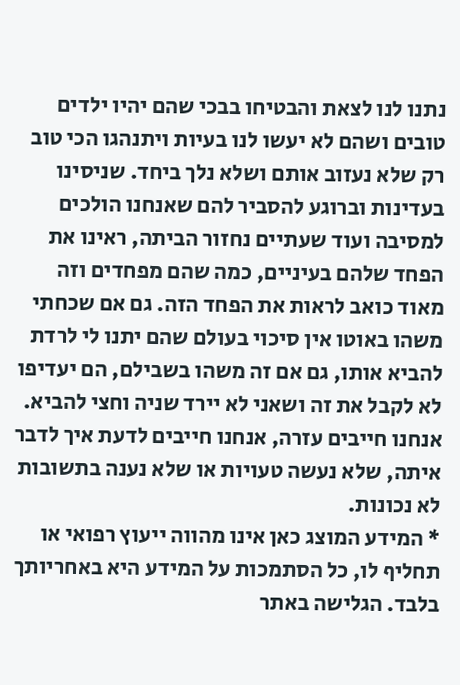נתנו לנו לצאת והבטיחו בבכי שהם יהיו ילדים טובים ושהם לא יעשו לנו בעיות ויתנהגו הכי טוב רק שלא נעזוב אותם ושלא נלך ביחד. שניסינו בעדינות וברוגע להסביר להם שאנחנו הולכים למסיבה ועוד שעתיים נחזור הביתה, ראינו את הפחד שלהם בעיניים, כמה שהם מפחדים וזה מאוד כואב לראות את הפחד הזה. גם אם שכחתי משהו באוטו אין סיכוי בעולם שהם יתנו לי לרדת להביא אותו, גם אם זה משהו בשבילם, הם יעדיפו לא לקבל את זה ושאני לא יירד שניה וחצי להביא. אנחנו חייבים עזרה, אנחנו חייבים לדעת איך לדבר איתה, שלא נעשה טעויות או שלא נענה בתשובות לא נכונות.
* המידע המוצג כאן אינו מהווה ייעוץ רפואי או תחליף לו, כל הסתמכות על המידע היא באחריותך בלבד. הגלישה באתר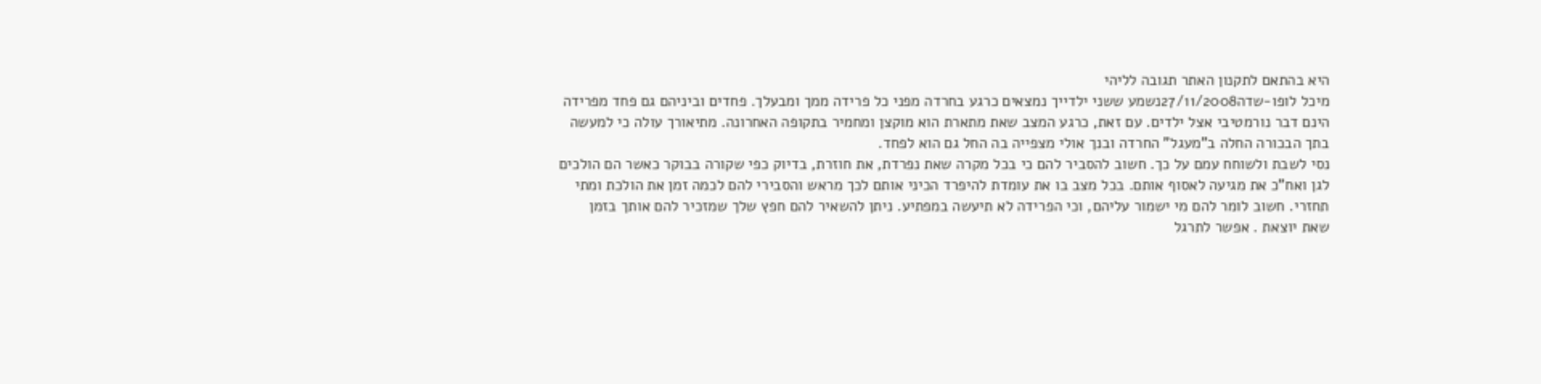היא בהתאם לתקנון האתר תגובה לליהי
מיכל לופו-שדה27/11/2008נשמע ששני ילדייך נמצאים כרגע בחרדה מפני כל פרידה ממך ומבעלך. פחדים וביניהם גם פחד מפרידה הינם דבר נורמטיבי אצל ילדים. עם זאת, כרגע המצב שאת מתארת הוא מוקצן ומחמיר בתקופה האחרונה. מתיאורך עולה כי למעשה בתך הבכורה החלה ב"מעגל" החרדה ובנך אולי מצפייה בה החל גם הוא לפחד.
נסי לשבת ולשוחח עמם על כך. חשוב להסביר להם כי בכל מקרה שאת נפרדת, את חוזרת, בדיוק כפי שקורה בבוקר כאשר הם הולכים לגן ואח"כ את מגיעה לאסוף אותם. בכל מצב בו את עומדת להיפרד הכיני אותם לכך מראש והסבירי להם לכמה זמן את הולכת ומתי תחזרי. חשוב לומר להם מי ישמור עליהם, וכי הפרידה לא תיעשה במפתיע. ניתן להשאיר להם חפץ שלך שמזכיר להם אותך בזמן שאת יוצאת . אפשר לתרגל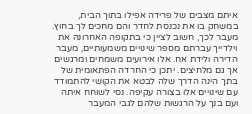איתם מצבים של פרידה אפילו בתוך הבית, במשחק בו את נכנסת לחדר והם מחכים לך בחוץ.
מעבר לכך, חשוב לציין כי בתקופה האחרונה את וילדייך עברתם מספר שינויים משמעותיים, מעבר הדירה ולידת אח. אלו אירועים משמחים ומרגשים אך גם מלחיצים. יתכן כי החרדה הפתאומית של בתך הינה הדרך שלה לבטא את הקושי להתמודד עם שינויים אלו בצורה עקיפה. נסי לשוחח איתה ועם בנך על הרגשות שלהם לגבי המעבר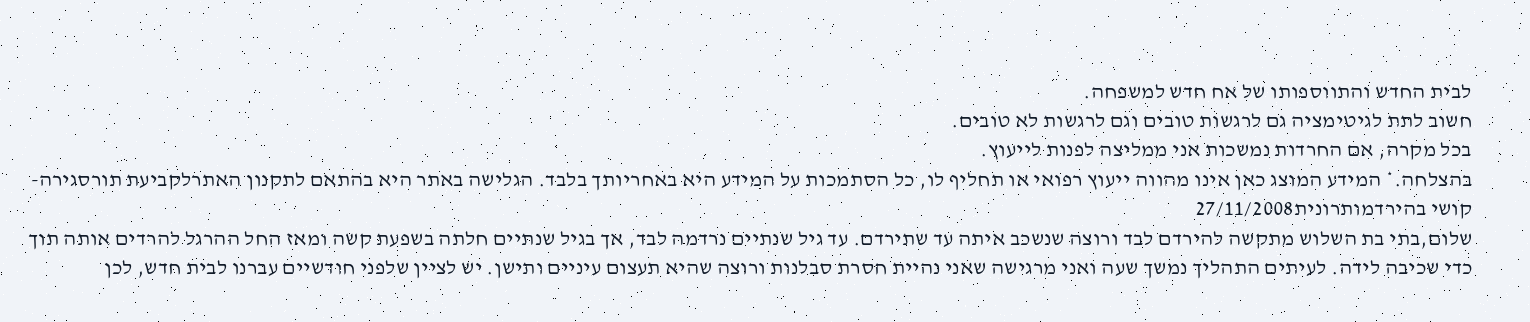לבית החדש והתווספותו של אח חדש למשפחה.
חשוב לתת לגיטימציה גם לרגשות טובים וגם לרגשות לא טובים.
בכל מקרה, אם החרדות נמשכות אני ממליצה לפנות לייעוץ.
בהצלחה.* המידע המוצג כאן אינו מהווה ייעוץ רפואי או תחליף לו, כל הסתמכות על המידע היא באחריותך בלבד. הגלישה באתר היא בהתאם לתקנון האתרלקביעת תורסגירה- קושי בהירדמותרונית27/11/2008
שלום,בתי בת השלוש מתקשה להירדם לבד ורוצה שנשכב איתה עד שתירדם. עד גיל שנתיים נרדמה לבד, אך בגיל שנתיים חלתה בשפעת קשה ומאז החל ההרגל להרדים אותה תוך כדי שכיבה לידה. לעיתים התהליך נמשך שעה ואני מרגישה שאני נהיית חסרת סבלנות ורוצה שהיא תעצום עיניים ותישן. יש לציין שלפני חודשיים עברנו לבית חדש, לכן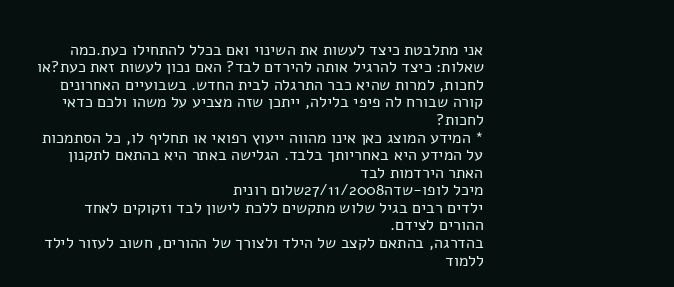אני מתלבטת כיצד לעשות את השינוי ואם בכלל להתחילו כעת.כמה שאלות: כיצד להרגיל אותה להירדם לבד? האם נכון לעשות זאת כעת?או לחכות, למרות שהיא כבר התרגלה לבית החדש. בשבועיים האחרונים קורה שבורח לה פיפי בלילה, ייתכן שזה מצביע על משהו ולכם כדאי לחכות?
* המידע המוצג כאן אינו מהווה ייעוץ רפואי או תחליף לו, כל הסתמכות על המידע היא באחריותך בלבד. הגלישה באתר היא בהתאם לתקנון האתר הירדמות לבד
מיכל לופו-שדה27/11/2008שלום רונית
ילדים רבים בגיל שלוש מתקשים ללכת לישון לבד וזקוקים לאחד ההורים לצידם.
בהדרגה, בהתאם לקצב של הילד ולצורך של ההורים, חשוב לעזור לילד ללמוד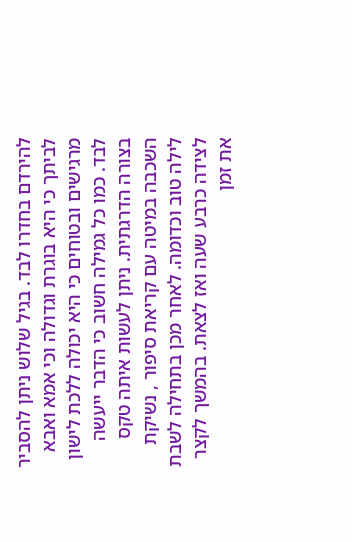להירדם בחדרו לבד. בגיל שלוש ניתן להסביר לביתך כי היא בוגרת וגדולה וכי אמא ואבא מרגישים ובטוחים כי היא יכולה ללכת לישון לבד. כמו כל גמילה חשוב כי הדבר ייעשה בצורה הדרגתית. ניתן לעשות איתה טקס השכבה במיטה עם קריאת סיפור , נשיקת לילה טוב וכדומה. לאחר מכן בתחילה לשבת לצידה כרבע שעה ואז לצאת. בהמשך לקצר את זמן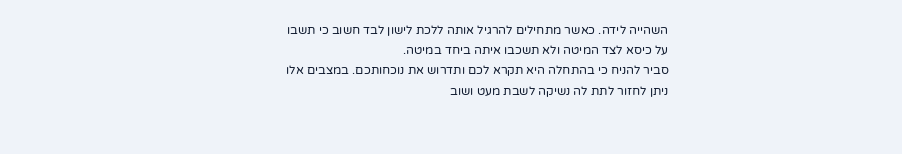השהייה לידה. כאשר מתחילים להרגיל אותה ללכת לישון לבד חשוב כי תשבו על כיסא לצד המיטה ולא תשכבו איתה ביחד במיטה.
סביר להניח כי בהתחלה היא תקרא לכם ותדרוש את נוכחותכם. במצבים אלו ניתן לחזור לתת לה נשיקה לשבת מעט ושוב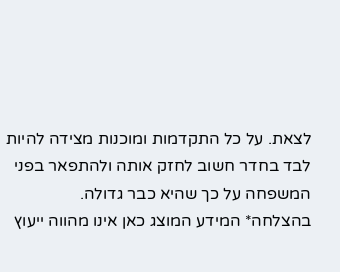לצאת. על כל התקדמות ומוכנות מצידה להיות לבד בחדר חשוב לחזק אותה ולהתפאר בפני המשפחה על כך שהיא כבר גדולה.
בהצלחה* המידע המוצג כאן אינו מהווה ייעוץ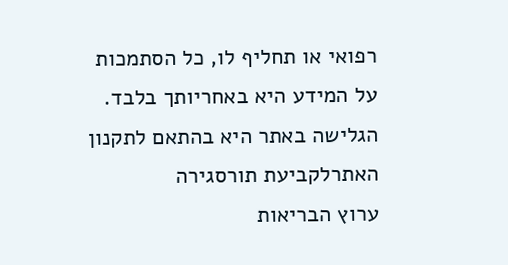רפואי או תחליף לו, כל הסתמכות על המידע היא באחריותך בלבד. הגלישה באתר היא בהתאם לתקנון האתרלקביעת תורסגירה
ערוץ הבריאות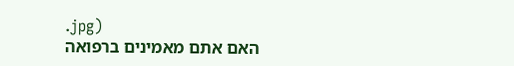.jpg)
האם אתם מאמינים ברפואה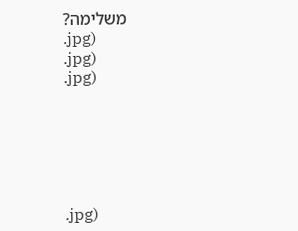משלימה?
.jpg)
.jpg)
.jpg)






.jpg)